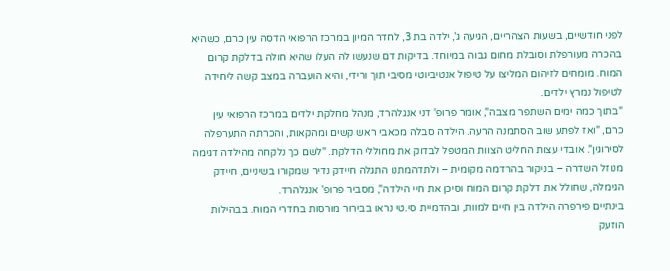לפני חודשיים, בשעות הצהריים, הגיעה ג', ילדה בת 3, לחדר המיון במרכז הרפואי הדסה עין כרם, כשהיא בהכרה מעורפלת וסובלת מחום גבוה במיוחד. בדיקות דם שנעשו לה העלו שהיא חולה בדלקת קרום המוח. מומחים לזיהום המליצו על טיפול אנטיביוטי מסיבי תוך ורידי, והיא הועברה במצב קשה ליחידה לטיפול נמרץ ילדים.
"בתוך כמה ימים השתפר מצבה", אומר פרופ' דני אנגלהרד, מנהל מחלקת ילדים במרכז הרפואי עין כרם, "ואז לפתע שוב הסתמנה הרעה. הילדה סבלה מכאבי ראש קשים ומהקאות, והכרתה התערפלה לסירוגין". אובדי עצות החליט הצוות המטפל לבדוק את מחוללי הדלקת. "לשם כך נלקחה מהילדה דגימה מנוזל השדרה – בניקור בהרדמה מקומית – ולתדהמתנו התגלה חיידק נדיר שמקורו בשיניים, חיידק הגימלה, שחולל את דלקת קרום המוח וסיכן את חיי הילדה", מסביר פרופ' אנגלהרד.
בינתיים פירפרה הילדה בין חיים למוות, ובהדמיית סי.טי נראו בבירור מורסות בחדרי המוח. בבהילות הוזעק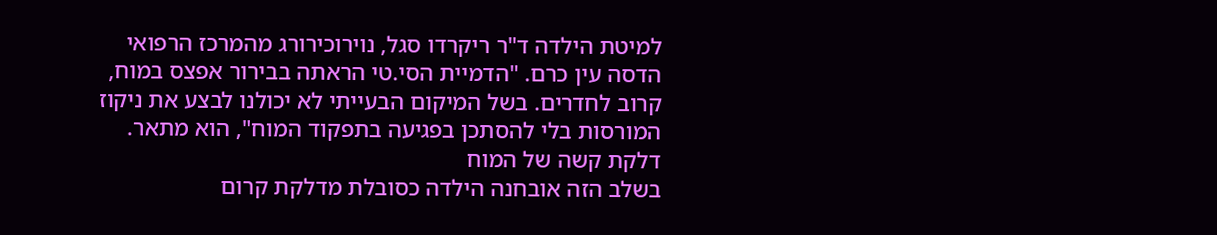למיטת הילדה ד"ר ריקרדו סגל, נוירוכירורג מהמרכז הרפואי הדסה עין כרם. "הדמיית הסי.טי הראתה בבירור אפצס במוח, קרוב לחדרים. בשל המיקום הבעייתי לא יכולנו לבצע את ניקוז המורסות בלי להסתכן בפגיעה בתפקוד המוח", הוא מתאר.
דלקת קשה של המוח
בשלב הזה אובחנה הילדה כסובלת מדלקת קרום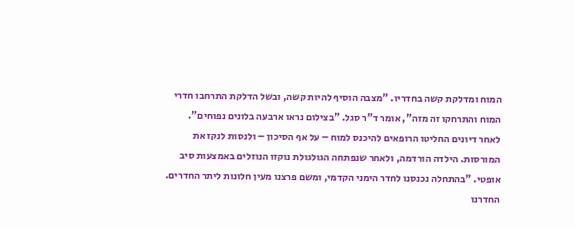המוח ומדלקת קשה בחדריו. "מצבה הוסיף להיות קשה, ובשל הדלקת התרחבו חדרי המוח והתרחקו זה מזה", אומר ד"ר סגל. "בצילום נראו ארבעה בלונים נפוחים".
לאחר דיונים החליטו הרופאים להיכנס למוח – על אף הסיכון – ולנסות לנקז את המורסות. הילדה הורדמה, ולאחר שנפתחה הגולגולת נוקזו הנוזלים באמצעות סיב אופטי. "בהתחלה נכנסנו לחדר הימני הקדמי, ומשם פרצנו מעין חלונות ליתר החדרים. החדרנו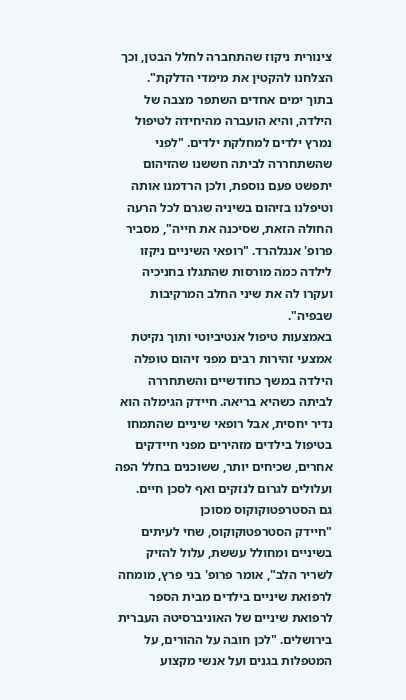צינורית ניקוז שהתחברה לחלל הבטן, וכך הצלחנו להקטין את מימדי הדלקת".
בתוך ימים אחדים השתפר מצבה של הילדה, והיא הועברה מהיחידה לטיפול נמרץ ילדים למחלקת ילדים. "לפני שהשתחררה לביתה חששנו שהזיהום יתפשט פעם נוספת, ולכן הרדמנו אותה וטיפלנו בזיהום בשיניה שגרם לכל הרעה החולה הזאת, שסיכנה את חייה", מסביר פרופ' אנגלהרד. "רופאי השיניים ניקזו לילדה כמה מורסות שהתגלו בחניכיה ועקרו לה את שיני החלב המרקיבות שבפיה".
באמצעות טיפול אנטיביוטי ותוך נקיטת אמצעי זהירות רבים מפני זיהום טופלה הילדה במשך כחודשיים והשתחררה לביתה כשהיא בריאה. חיידק הגימלה הוא נדיר יחסית, אבל רופאי שיניים שהתמחו בטיפול בילדים מזהירים מפני חיידקים אחרים, שכיחים יותר, ששוכנים בחלל הפה ועלולים לגרום לנזקים ואף לסכן חיים.
גם הסטרפטוקוקוס מסוכן
"חיידק הסטרפטוקוקוס, שחי לעיתים בשיניים ומחולל עששת, עלול להזיק לשריר הלב", אומר פרופ' בני פרץ, מומחה לרפואת שיניים בילדים מבית הספר לרפואת שיניים של האוניברסיטה העברית בירושלים. "לכן חובה על ההורים, על המטפלות בגנים ועל אנשי מקצוע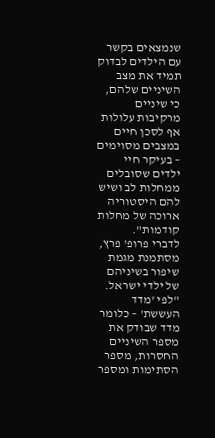שנמצאים בקשר עם הילדים לבדוק תמיד את מצב השיניים שלהם, כי שיניים מרקיבות עלולות אף לסכן חיים במצבים מסוימים – בעיקר חיי ילדים שסובלים ממחלות לב ושיש להם היסטוריה ארוכה של מחלות קודמות".
לדברי פרופ' פרץ, מסתמנת מגמת שיפור בשיניהם של ילדי ישראל. "לפי 'מדד העששת' – כלומר מדד שבודק את מספר השיניים החסרות, מספר הסתימות ומספר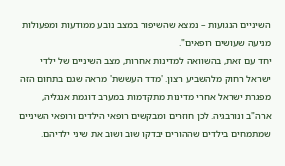השיניים הנגועות – נמצא שהשיפור במצב נובע ממודעות ומפעולות מניעה שעושים רופאים".
יחד עם זאת, בהשוואה למדינות אחרות, מצב השיניים של ילדי ישראל רחוק מלהשביע רצון. 'מדד העששת' מראה שגם בתחום הזה מפגרת ישראל אחרי מדינות מתקדמות במערב דוגמת אנגליה, ארה"ב ונורבגיה. לכן חוזרים ומבקשים רופאי הילדים ורופאי השיניים שמתמחים בילדים שההורים יבדקו שוב ושוב את שיני ילדיהם.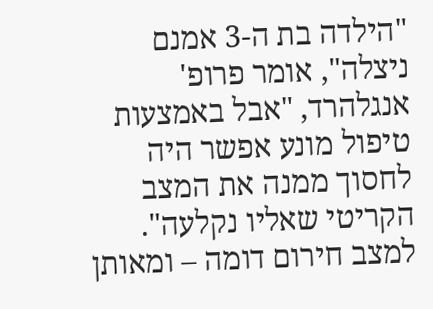"הילדה בת ה-3 אמנם ניצלה", אומר פרופ' אנגלהרד, "אבל באמצעות טיפול מונע אפשר היה לחסוך ממנה את המצב הקריטי שאליו נקלעה". למצב חירום דומה – ומאותן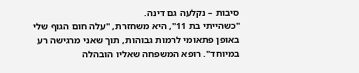סיבות – נקלעה גם דינה.
"כשהייתי בת 11", היא משחזרת, "עלה חום הגוף שלי באופן פתאומי לרמות גבוהות, תוך שאני מרגישה רע במיוחד". רופא המשפחה שאליו הובהלה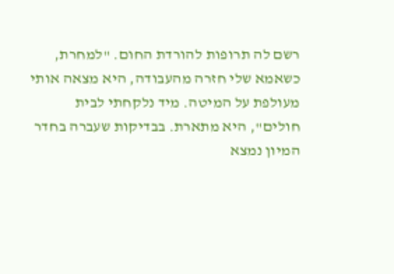רשם לה תרופות להורדת החום. "למחרת, כשאמא שלי חזרה מהעבודה, היא מצאה אותי מעולפת על המיטה. מיד נלקחתי לבית חולים", היא מתארת. בבדיקות שעברה בחדר המיון נמצא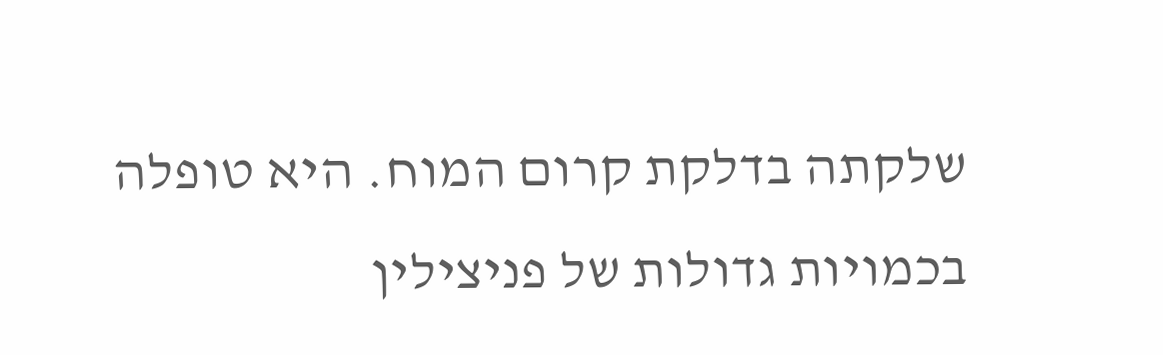שלקתה בדלקת קרום המוח. היא טופלה בכמויות גדולות של פניצילין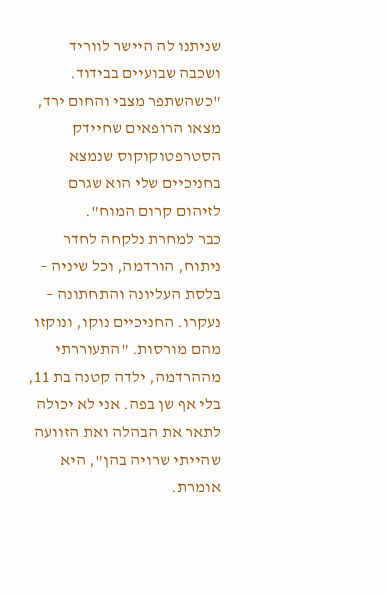שניתנו לה היישר לווריד ושכבה שבועיים בבידוד. "כשהשתפר מצבי והחום ירד, מצאו הרופאים שחיידק הסטרפטוקוקוס שנמצא בחניכיים שלי הוא שגרם לזיהום קרום המוח".
כבר למחרת נלקחה לחדר ניתוח, הורדמה, וכל שיניה – בלסת העליונה והתחתונה – נעקרו. החניכיים נוקו, ונוקזו מהם מורסות. "התעוררתי מההרדמה, ילדה קטנה בת 11, בלי אף שן בפה. אני לא יכולה לתאר את הבהלה ואת הזוועה שהייתי שרויה בהן", היא אומרת.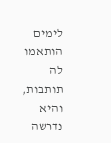לימים הותאמו לה תותבות, והיא נדרשה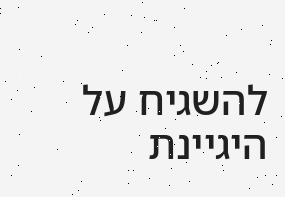להשגיח על היגיינת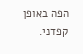הפה באופן קפדני.